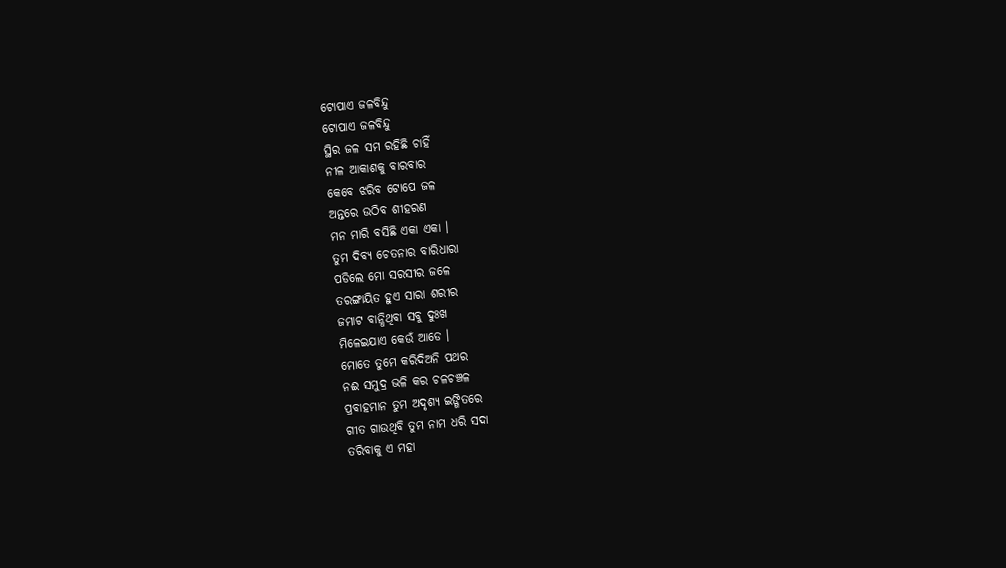ଟୋପାଏ ଜଳବିନ୍ଦୁ
ଟୋପାଏ ଜଳବିନ୍ଦୁ
ସ୍ଥିର ଜଳ ସମ ରହିଛି ଚାହିଁ
ନୀଳ ଆକାଶକୁ ବାରବାର
କେବେ ଝରିବ ଟୋପେ ଜଳ
ଅନ୍ତରେ ଉଠିବ ଶୀହରଣ
ମନ ମାରି ବସିଛି ଏକା ଏକା ।
ତୁମ ଦିବ୍ୟ ଚେତନାର ବାରିଧାରା
ପଡିଲେ ମୋ ସରସୀର ଜଳେ
ତରଙ୍ଗାୟିତ ହୁଏ ସାରା ଶରୀର
ଜମାଟ ବାନ୍ଧିଥିବା ସବୁ ଦୁଃଖ
ମିଳେଇଯାଏ କେଉଁ ଆଡେ ।
ମୋତେ ତୁମେ କରିଦିଅନି ପଥର
ନଈ ସମୁଦ୍ର ଭଳି କର ଚଳଚଞ୍ଚଳ
ପ୍ରବାହମାନ ତୁମ ଅଦୃଶ୍ୟ ଇଙ୍ଗିତରେ
ଗୀତ ଗାଉଥିବି ତୁମ ନାମ ଧରି ସଦା
ତରିବାକୁ ଏ ମହା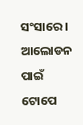ସଂସାରେ ।
ଆଲୋଡନ ପାଇଁ ଟୋପେ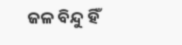ଜଳ ବିନ୍ଦୁ ହିଁ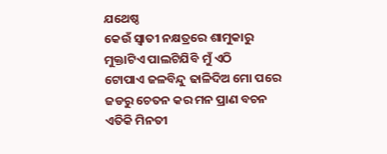ଯଥେଷ୍ଠ
କେଉଁ ସ୍ଵାତୀ ନକ୍ଷତ୍ରରେ ଶାମୁକାରୁ
ମୁକ୍ତାଟିଏ ପାଲଟିଯିବି ମୁଁ ଏଠି
ଟୋପାଏ ଜଳବିନ୍ଦୁ ଢାଳିଦିଅ ମୋ ପରେ
ଜଡରୁ ଚେତନ କର ମନ ପ୍ରାଣ ବଚନ
ଏତିକି ମିନତୀ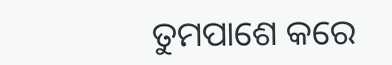ତୁମପାଶେ କରେ